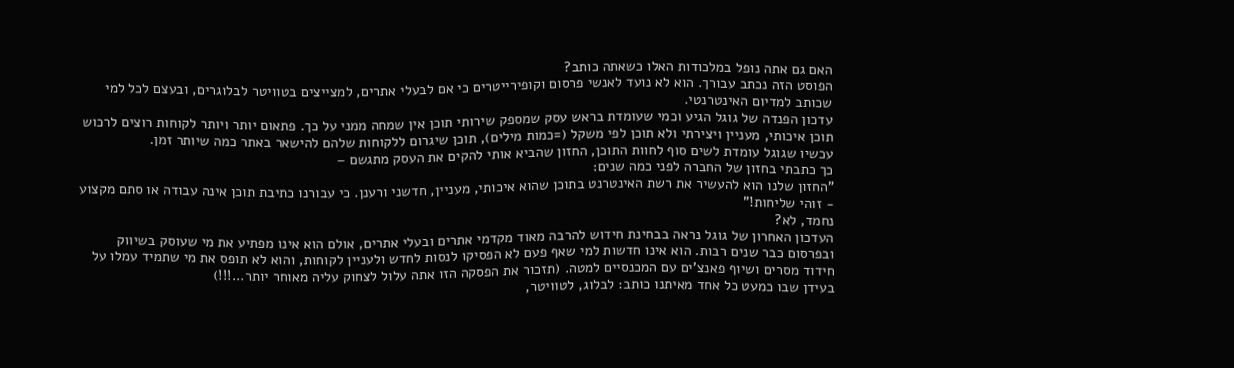האם גם אתה נופל במלכודות האלו כשאתה כותב?
הפוסט הזה נכתב עבורך. הוא לא נועד לאנשי פרסום וקופירייטרים כי אם לבעלי אתרים, למצייצים בטוויטר לבלוגרים, ובעצם לכל למי שכותב למדיום האינטרנטי.
עדכון הפנדה של גוגל הגיע וכמי שעומדת בראש עסק שמספק שירותי תוכן אין שמחה ממני על כך. פתאום יותר ויותר לקוחות רוצים לרכוש תוכן איכותי, מעניין ויצירתי ולא תוכן לפי משקל (=כמות מילים), תוכן שיגרום ללקוחות שלהם להישאר באתר כמה שיותר זמן.
עכשיו שגוגל עומדת לשים סוף לחוות התוכן, החזון שהביא אותי להקים את העסק מתגשם –
כך כתבתי בחזון של החברה לפני כמה שנים:
"החזון שלנו הוא להעשיר את רשת האינטרנט בתוכן שהוא איכותי, מעניין, חדשני ורענן. כי עבורנו כתיבת תוכן אינה עבודה או סתם מקצוע - זוהי שליחות!"
נחמד, לא?
העדכון האחרון של גוגל נראה בבחינת חידוש להרבה מאוד מקדמי אתרים ובעלי אתרים, אולם הוא אינו מפתיע את מי שעוסק בשיווק ובפרסום כבר שנים רבות. הוא אינו חדשות למי שאף פעם לא הפסיקו לנסות לחדש ולעניין לקוחות, והוא לא תופס את מי שתמיד עמלו על חידוד מסרים ושיוף פאנצ'ים עם המכנסיים למטה. (תזכור את הפסקה הזו אתה עלול לצחוק עליה מאוחר יותר...!!!)
בעידן שבו כמעט כל אחד מאיתנו כותב: לבלוג, לטוויטר,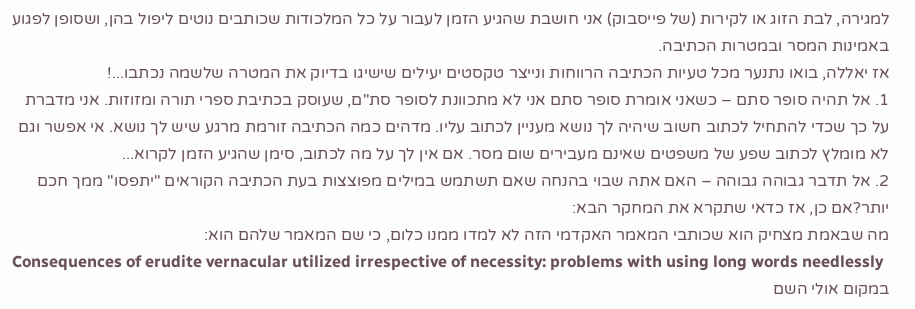למגירה, לבת הזוג או לקירות (של פייסבוק) אני חושבת שהגיע הזמן לעבור על כל המלכודות שכותבים נוטים ליפול בהן, ושסופן לפגוע באמינות המסר ובמטרות הכתיבה.
אז יאללה, בואו נתנער מכל טעיות הכתיבה הרווחות ונייצר טקסטים יעילים שישיגו בדיוק את המטרה שלשמה נכתבו...!
1. אל תהיה סופר סתם – כשאני אומרת סופר סתם אני לא מתכוונת לסופר סת"ם, שעוסק בכתיבת ספרי תורה ומזוזות. אני מדברת על כך שכדי להתחיל לכתוב חשוב שיהיה לך נושא מעניין לכתוב עליו. מדהים כמה הכתיבה זורמת מרגע שיש לך נושא. אי אפשר וגם לא מומלץ לכתוב שפע של משפטים שאינם מעבירים שום מסר. אם אין לך על מה לכתוב, סימן שהגיע הזמן לקרוא...
2. אל תדבר גבוהה גבוהה – האם אתה שבוי בהנחה שאם תשתמש במילים מפוצצות בעת הכתיבה הקוראים "יתפסו" ממך חכם יותר?אם כן, אז כדאי שתקרא את המחקר הבא:
מה שבאמת מצחיק הוא שכותבי המאמר האקדמי הזה לא למדו ממנו כלום, כי שם המאמר שלהם הוא:
Consequences of erudite vernacular utilized irrespective of necessity: problems with using long words needlessly
במקום אולי השם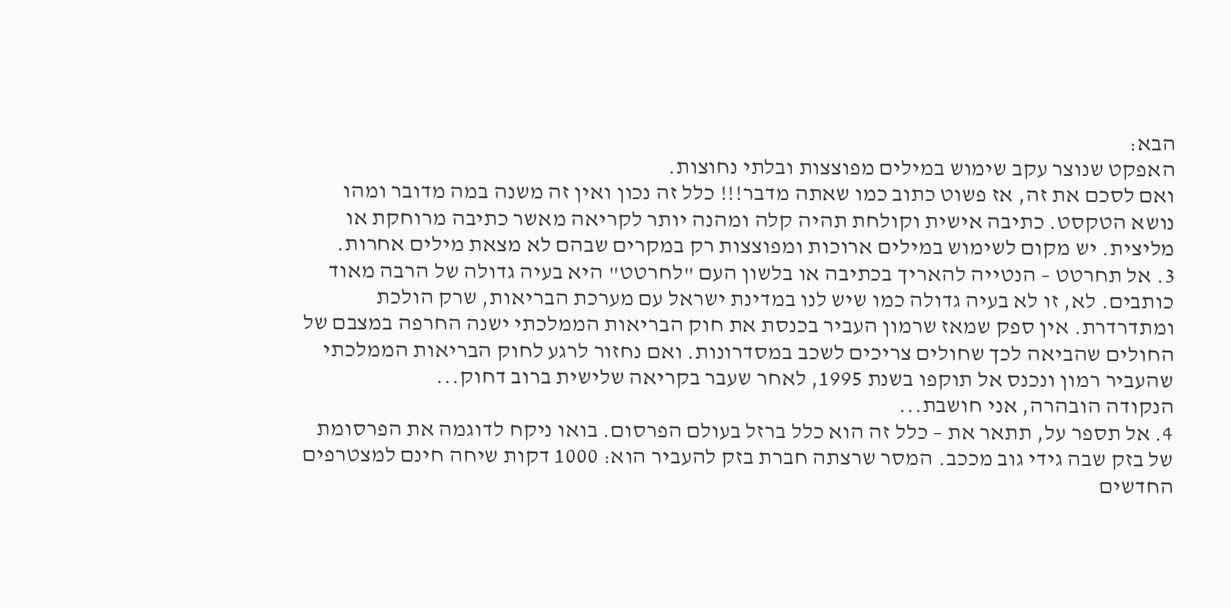הבא:
האפקט שנוצר עקב שימוש במילים מפוצצות ובלתי נחוצות.
ואם לסכם את זה, אז פשוט כתוב כמו שאתה מדבר!!! כלל זה נכון ואין זה משנה במה מדובר ומהו נושא הטקסט. כתיבה אישית וקולחת תהיה קלה ומהנה יותר לקריאה מאשר כתיבה מרוחקת או מליצית. יש מקום לשימוש במילים ארוכות ומפוצצות רק במקרים שבהם לא מצאת מילים אחרות.
3. אל תחרטט – הנטייה להאריך בכתיבה או בלשון העם "לחרטט" היא בעיה גדולה של הרבה מאוד כותבים. לא, זו לא בעיה גדולה כמו שיש לנו במדינת ישראל עם מערכת הבריאות, שרק הולכת ומתדרדרת. אין ספק שמאז שרמון העביר בכנסת את חוק הבריאות הממלכתי ישנה החרפה במצבם של החולים שהביאה לכך שחולים צריכים לשכב במסדרונות. ואם נחזור לרגע לחוק הבריאות הממלכתי שהעביר רמון ונכנס אל תוקפו בשנת 1995, לאחר שעבר בקריאה שלישית ברוב דחוק...
הנקודה הובהרה, אני חושבת...
4. אל תספר על, תתאר את – כלל זה הוא כלל ברזל בעולם הפרסום. בואו ניקח לדוגמה את הפרסומת של בזק שבה גידי גוב מככב. המסר שרצתה חברת בזק להעביר הוא: 1000 דקות שיחה חינם למצטרפים החדשים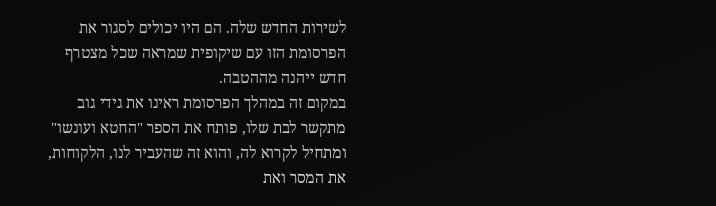לשירות החדש שלה. הם היו יכולים לסגור את הפרסומת הזו עם שיקופית שמראה שכל מצטרף חדש ייהנה מההטבה.
במקום זה במהלך הפרסומת ראינו את גידי גוב מתקשר לבת שלו, פותח את הספר "החטא ועונשו" ומתחיל לקרוא לה, והוא זה שהעביר לנו, הלקוחות, את המסר ואת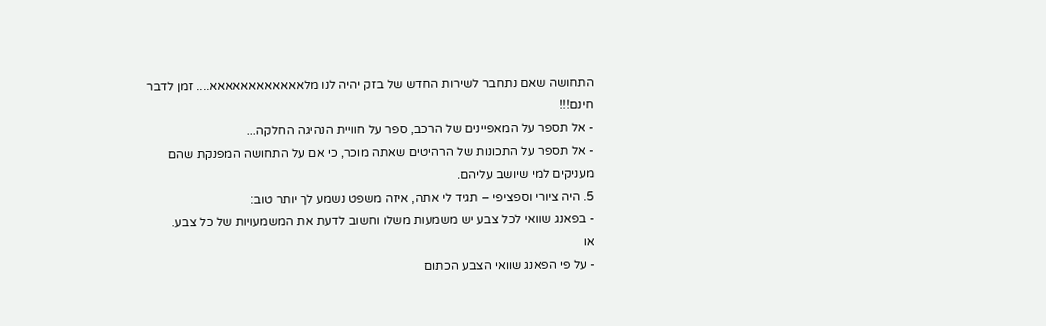התחושה שאם נתחבר לשירות החדש של בזק יהיה לנו מלאאאאאאאאאאאא.... זמן לדבר חינם!!!
- אל תספר על המאפיינים של הרכב, ספר על חוויית הנהיגה החלקה...
- אל תספר על התכונות של הרהיטים שאתה מוכר, כי אם על התחושה המפנקת שהם מעניקים למי שיושב עליהם.
5. היה ציורי וספציפי – תגיד לי אתה, איזה משפט נשמע לך יותר טוב:
- בפאנג שוואי לכל צבע יש משמעות משלו וחשוב לדעת את המשמעויות של כל צבע.
או
- על פי הפאנג שוואי הצבע הכתום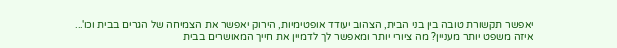יאפשר תקשורת טובה בין בני הבית, הצהוב יעודד אופטימיות, הירוק יאפשר את הצמיחה של הגרים בבית וכו'...
איזה משפט יותר מעניין? מה ציורי יותר ומאפשר לך לדמיין את חייך המאושרים בבית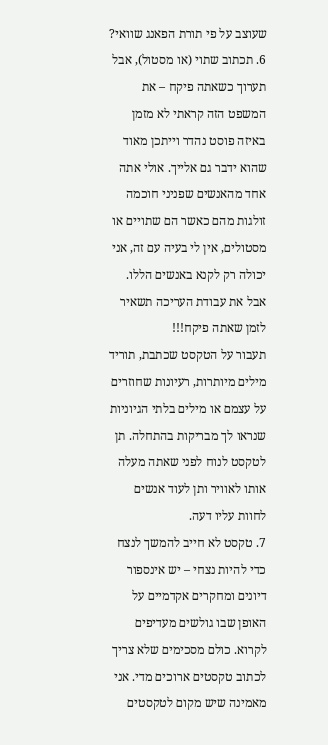שעוצב על פי תורת הפאנג שוואי?
6. תכתוב שתוי (או מסטול), אבל תערוך כשאתה פיקח – את המשפט הזה קראתי לא מזמן באיזה פוסט נהדר וייתכן מאוד שהוא ידבר גם אלייך. אולי אתה אחד מהאנשים שפניני חוכמה זולגות מהם כאשר הם שתויים או מסטולים, אין לי בעיה עם זה, אני יכולה רק לקנא באנשים הללו. אבל את עבודת העריכה תשאיר לזמן שאתה פיקח!!!
תעבור על הטקסט שכתבת, תוריד מילים מיותרות, רעיונות שחוזרים על עצמם או מילים בלתי הגיוניות שנראו לך מבריקות בהתחלה. תן לטקסט לנוח לפני שאתה מעלה אותו לאוויר ותן לעוד אנשים לחוות עליו דעה.
7. טקסט לא חייב להמשך לנצח כדי להיות נצחי – יש אינספור דיונים ומחקרים אקדמיים על האופן שבו גולשים מעדיפים לקרוא. כולם מסכימים שלא צריך לכתוב טקסטים ארוכים מדי. אני מאמינה שיש מקום לטקסטים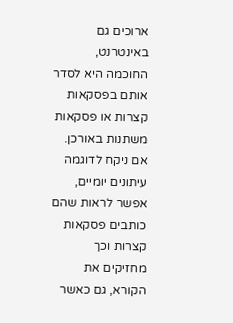ארוכים גם באינטרנט, החוכמה היא לסדר אותם בפסקאות קצרות או פסקאות משתנות באורכן.
אם ניקח לדוגמה עיתונים יומיים, אפשר לראות שהם כותבים פסקאות קצרות וכך מחזיקים את הקורא, גם כאשר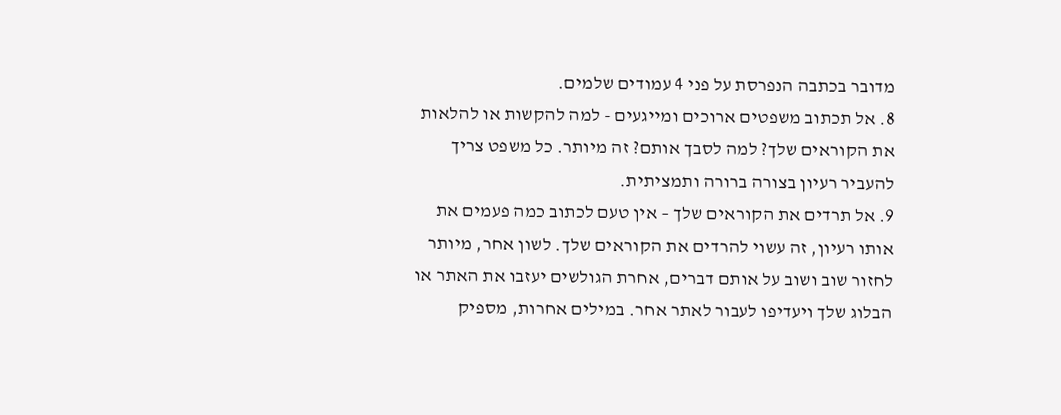מדובר בכתבה הנפרסת על פני 4 עמודים שלמים.
8. אל תכתוב משפטים ארוכים ומייגעים - למה להקשות או להלאות את הקוראים שלך? למה לסבך אותם? זה מיותר. כל משפט צריך להעביר רעיון בצורה ברורה ותמציתית.
9. אל תרדים את הקוראים שלך – אין טעם לכתוב כמה פעמים את אותו רעיון, זה עשוי להרדים את הקוראים שלך. לשון אחר, מיותר לחזור שוב ושוב על אותם דברים, אחרת הגולשים יעזבו את האתר או הבלוג שלך ויעדיפו לעבור לאתר אחר. במילים אחרות, מספיק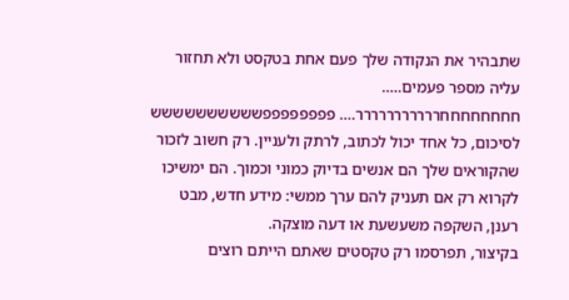שתבהיר את הנקודה שלך פעם אחת בטקסט ולא תחזור עליה מספר פעמים.....
חחחחחחחחררררררררררר.... פפפפפפפפשששששששששש
לסיכום, כל אחד יכול לכתוב, לרתק ולעניין. רק חשוב לזכור שהקוראים שלך הם אנשים בדיוק כמוני וכמוך. הם ימשיכו לקרוא רק אם תעניק להם ערך ממשי: מידע חדש, מבט רענן, השקפה משעשעת או דעה מוצקה.
בקיצור, תפרסמו רק טקסטים שאתם הייתם רוצים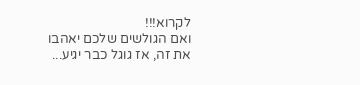לקרוא!!!
ואם הגולשים שלכם יאהבו את זה, אז גוגל כבר יגיע...